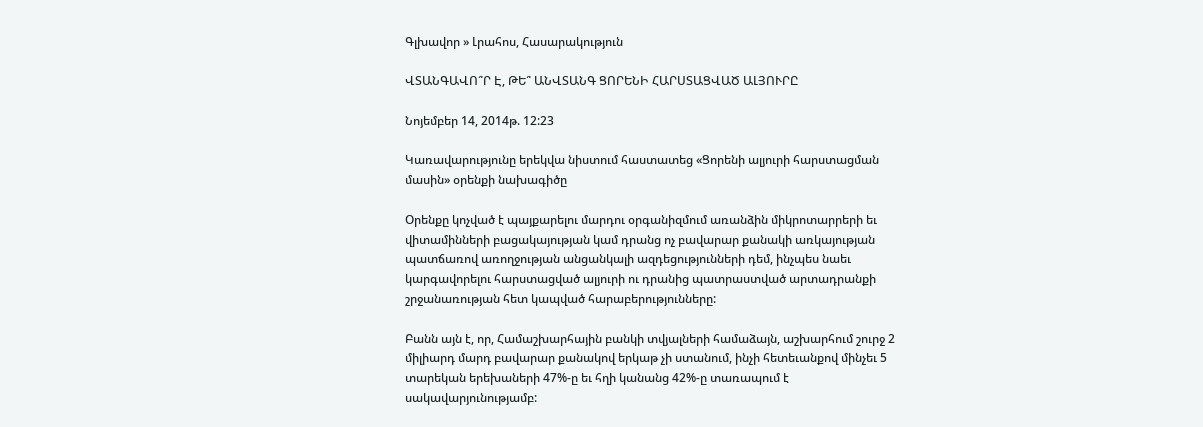Գլխավոր » Լրահոս, Հասարակություն

ՎՏԱՆԳԱՎՈ՞Ր Է, ԹԵ՞ ԱՆՎՏԱՆԳ ՑՈՐԵՆԻ ՀԱՐՍՏԱՑՎԱԾ ԱԼՅՈՒՐԸ

Նոյեմբեր 14, 2014թ. 12:23

Կառավարությունը երեկվա նիստում հաստատեց «Ցորենի ալյուրի հարստացման մասին» օրենքի նախագիծը

Օրենքը կոչված է պայքարելու մարդու օրգանիզմում առանձին միկրոտարրերի եւ վիտամինների բացակայության կամ դրանց ոչ բավարար քանակի առկայության պատճառով առողջության անցանկալի ազդեցությունների դեմ, ինչպես նաեւ կարգավորելու հարստացված ալյուրի ու դրանից պատրաստված արտադրանքի շրջանառության հետ կապված հարաբերությունները:

Բանն այն է, որ, Համաշխարհային բանկի տվյալների համաձայն, աշխարհում շուրջ 2 միլիարդ մարդ բավարար քանակով երկաթ չի ստանում, ինչի հետեւանքով մինչեւ 5 տարեկան երեխաների 47%-ը եւ հղի կանանց 42%-ը տառապում է սակավարյունությամբ: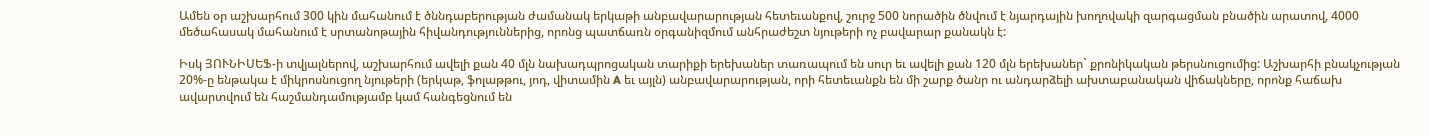Ամեն օր աշխարհում 300 կին մահանում է ծննդաբերության ժամանակ երկաթի անբավարարության հետեւանքով, շուրջ 500 նորածին ծնվում է նյարդային խողովակի զարգացման բնածին արատով, 4000 մեծահասակ մահանում է սրտանոթային հիվանդություններից, որոնց պատճառն օրգանիզմում անհրաժեշտ նյութերի ոչ բավարար քանակն է:

Իսկ ՅՈՒՆԻՍԵՖ-ի տվյալներով, աշխարհում ավելի քան 40 մլն նախադպրոցական տարիքի երեխաներ տառապում են սուր եւ ավելի քան 120 մլն երեխաներ` քրոնիկական թերսնուցումից: Աշխարհի բնակչության 20%-ը ենթակա է միկրոսնուցող նյութերի (երկաթ, ֆոլաթթու, յոդ, վիտամին A եւ այլն) անբավարարության, որի հետեւանքն են մի շարք ծանր ու անդարձելի ախտաբանական վիճակները, որոնք հաճախ ավարտվում են հաշմանդամությամբ կամ հանգեցնում են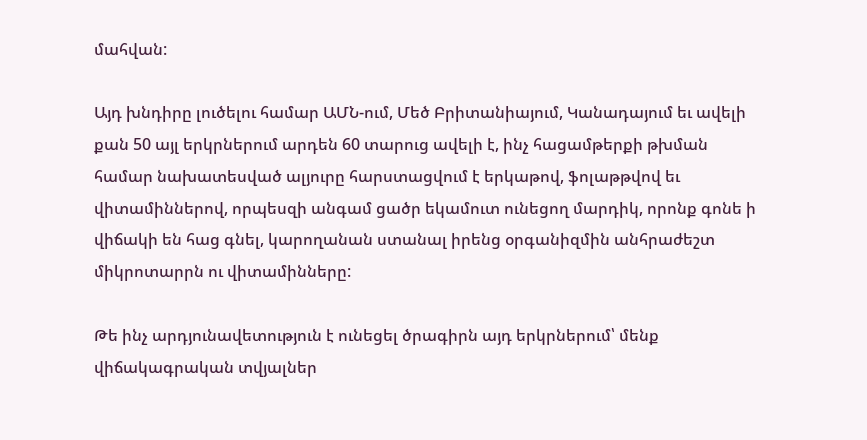մահվան:

Այդ խնդիրը լուծելու համար ԱՄՆ-ում, Մեծ Բրիտանիայում, Կանադայում եւ ավելի քան 50 այլ երկրներում արդեն 60 տարուց ավելի է, ինչ հացամթերքի թխման համար նախատեսված ալյուրը հարստացվում է երկաթով, ֆոլաթթվով եւ վիտամիններով, որպեսզի անգամ ցածր եկամուտ ունեցող մարդիկ, որոնք գոնե ի վիճակի են հաց գնել, կարողանան ստանալ իրենց օրգանիզմին անհրաժեշտ միկրոտարրն ու վիտամինները:

Թե ինչ արդյունավետություն է ունեցել ծրագիրն այդ երկրներում՝ մենք վիճակագրական տվյալներ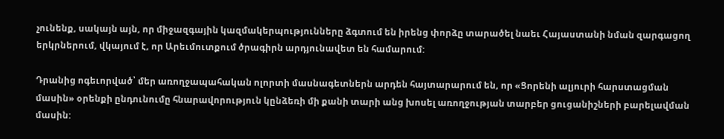չունենք, սակայն այն, որ միջազգային կազմակերպությունները ձգտում են իրենց փորձը տարածել նաեւ Հայաստանի նման զարգացող երկրներում, վկայում է, որ Արեւմուտքում ծրագիրն արդյունավետ են համարում:

Դրանից ոգեւորված՝ մեր առողջապահական ոլորտի մասնագետներն արդեն հայտարարում են, որ «Ցորենի ալյուրի հարստացման մասին» օրենքի ընդունումը հնարավորություն կընձեռի մի քանի տարի անց խոսել առողջության տարբեր ցուցանիշների բարելավման մասին: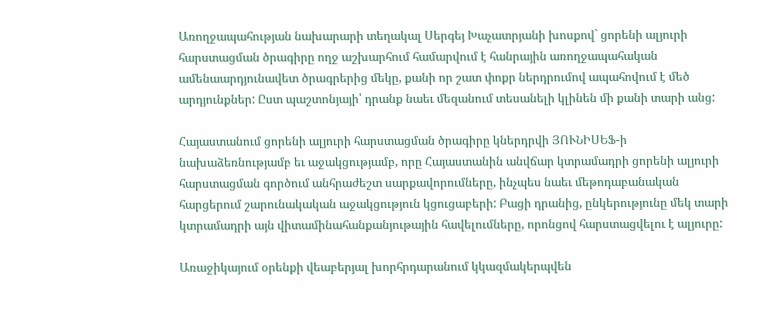Առողջապահության նախարարի տեղակալ Սերգեյ Խաչատրյանի խոսքով` ցորենի ալյուրի հարստացման ծրագիրը ողջ աշխարհում համարվում է հանրային առողջապահական ամենաարդյունավետ ծրագրերից մեկը, քանի որ շատ փոքր ներդրումով ապահովում է մեծ արդյունքներ: Ըստ պաշտոնյայի՝ դրանք նաեւ մեզանում տեսանելի կլինեն մի քանի տարի անց:

Հայաստանում ցորենի ալյուրի հարստացման ծրագիրը կներդրվի ՅՈՒՆԻՍԵՖ-ի նախաձեռնությամբ եւ աջակցությամբ, որը Հայաստանին անվճար կտրամադրի ցորենի ալյուրի հարստացման գործում անհրաժեշտ սարքավորումները, ինչպես նաեւ մեթոդաբանական հարցերում շարունակական աջակցություն կցուցաբերի: Բացի դրանից, ընկերությունը մեկ տարի կտրամադրի այն վիտամինահանքանյութային հավելումները, որոնցով հարստացվելու է ալյուրը:

Առաջիկայում օրենքի վեաբերյալ խորհրդարանում կկազմակերպվեն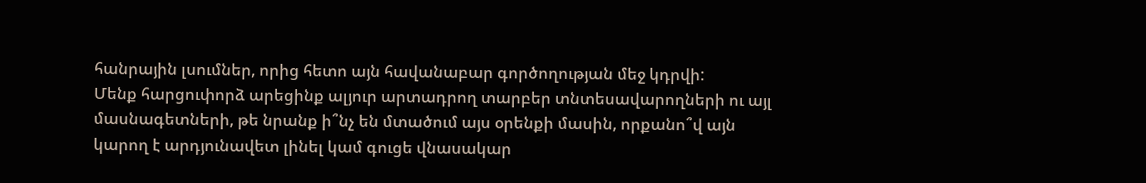հանրային լսումներ, որից հետո այն հավանաբար գործողության մեջ կդրվի:
Մենք հարցուփորձ արեցինք ալյուր արտադրող տարբեր տնտեսավարողների ու այլ մասնագետների, թե նրանք ի՞նչ են մտածում այս օրենքի մասին, որքանո՞վ այն կարող է արդյունավետ լինել կամ գուցե վնասակար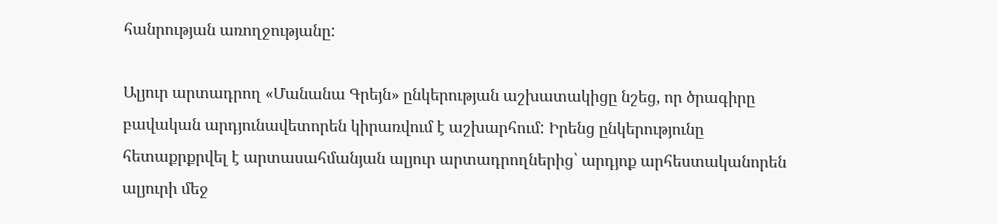հանրության առողջությանը:

Ալյուր արտադրող «Մանանա Գրեյն» ընկերության աշխատակիցը նշեց, որ ծրագիրը բավական արդյունավետորեն կիրառվում է աշխարհում: Իրենց ընկերությունը հետաքրքրվել է արտասահմանյան ալյուր արտադրողներից՝ արդյոք արհեստականորեն ալյուրի մեջ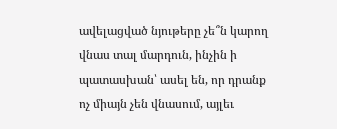ավելացված նյութերը չե՞ն կարող վնաս տալ մարդուն, ինչին ի պատասխան՝ ասել են, որ դրանք ոչ միայն չեն վնասում, այլեւ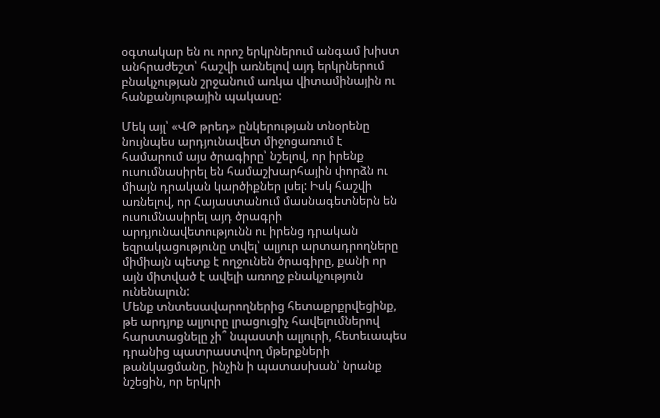օգտակար են ու որոշ երկրներում անգամ խիստ անհրաժեշտ՝ հաշվի առնելով այդ երկրներում բնակչության շրջանում առկա վիտամինային ու հանքանյութային պակասը:

Մեկ այլ՝ «ՎԹ թրեդ» ընկերության տնօրենը նույնպես արդյունավետ միջոցառում է համարում այս ծրագիրը՝ նշելով, որ իրենք ուսումնասիրել են համաշխարհային փորձն ու միայն դրական կարծիքներ լսել: Իսկ հաշվի առնելով, որ Հայաստանում մասնագետներն են ուսումնասիրել այդ ծրագրի արդյունավետությունն ու իրենց դրական եզրակացությունը տվել՝ ալյուր արտադրողները միմիայն պետք է ողջունեն ծրագիրը, քանի որ այն միտված է ավելի առողջ բնակչություն ունենալուն:
Մենք տնտեսավարողներից հետաքրքրվեցինք, թե արդյոք ալյուրը լրացուցիչ հավելումներով հարստացնելը չի՞ նպաստի ալյուրի, հետեւապես դրանից պատրաստվող մթերքների թանկացմանը, ինչին ի պատասխան՝ նրանք նշեցին, որ երկրի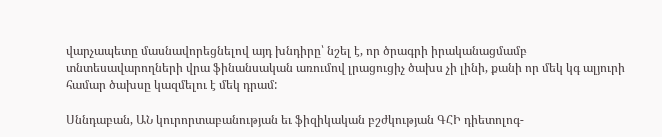վարչապետը մասնավորեցնելով այդ խնդիրը՝ նշել է, որ ծրագրի իրականացմամբ տնտեսավարողների վրա ֆինանսական առումով լրացուցիչ ծախս չի լինի, քանի որ մեկ կգ ալյուրի համար ծախսը կազմելու է մեկ դրամ:

Սննդաբան, ԱՆ կուրորտաբանության եւ ֆիզիկական բշժկության ԳՀԻ դիետոլոգ-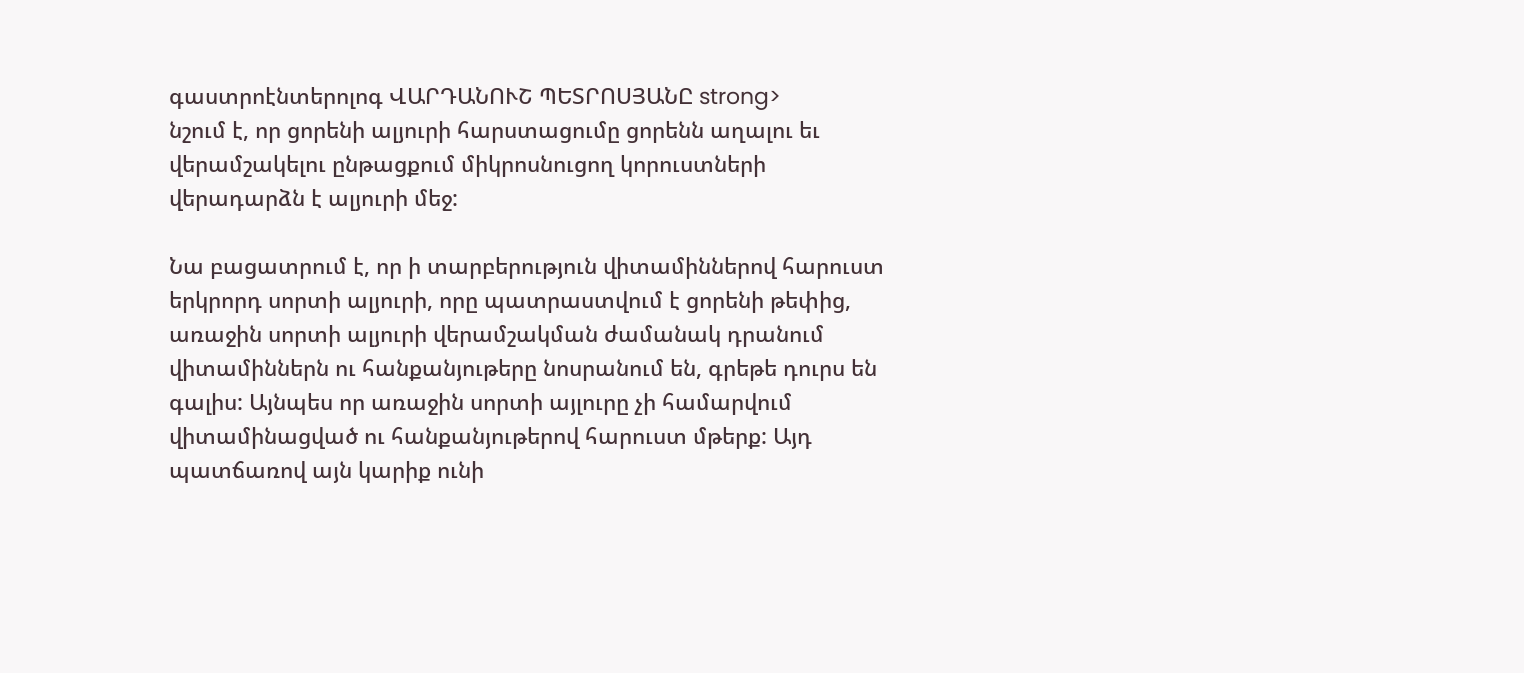գաստրոէնտերոլոգ ՎԱՐԴԱՆՈՒՇ ՊԵՏՐՈՍՅԱՆԸ strong>
նշում է, որ ցորենի ալյուրի հարստացումը ցորենն աղալու եւ վերամշակելու ընթացքում միկրոսնուցող կորուստների վերադարձն է ալյուրի մեջ:

Նա բացատրում է, որ ի տարբերություն վիտամիններով հարուստ երկրորդ սորտի ալյուրի, որը պատրաստվում է ցորենի թեփից, առաջին սորտի ալյուրի վերամշակման ժամանակ դրանում վիտամիններն ու հանքանյութերը նոսրանում են, գրեթե դուրս են գալիս: Այնպես որ առաջին սորտի այլուրը չի համարվում վիտամինացված ու հանքանյութերով հարուստ մթերք: Այդ պատճառով այն կարիք ունի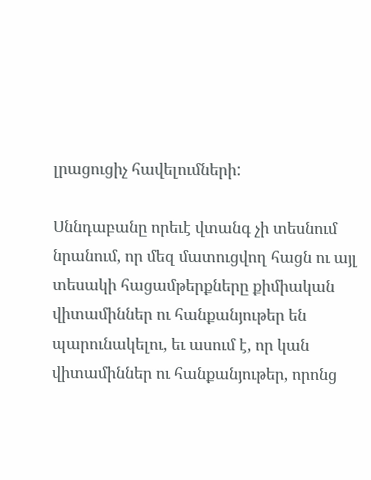լրացուցիչ հավելումների:

Սննդաբանը որեւէ վտանգ չի տեսնում նրանում, որ մեզ մատուցվող հացն ու այլ տեսակի հացամթերքները քիմիական վիտամիններ ու հանքանյութեր են պարունակելու, եւ ասում է, որ կան վիտամիններ ու հանքանյութեր, որոնց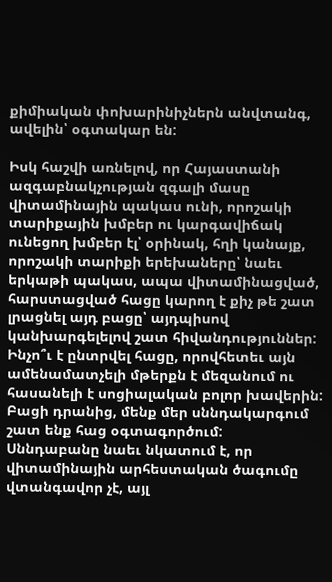քիմիական փոխարինիչներն անվտանգ, ավելին՝ օգտակար են:

Իսկ հաշվի առնելով, որ Հայաստանի ազգաբնակչության զգալի մասը վիտամինային պակաս ունի, որոշակի տարիքային խմբեր ու կարգավիճակ ունեցող խմբեր էլ՝ օրինակ, հղի կանայք, որոշակի տարիքի երեխաները՝ նաեւ երկաթի պակաս, ապա վիտամինացված, հարստացված հացը կարող է քիչ թե շատ լրացնել այդ բացը՝ այդպիսով կանխարգելելով շատ հիվանդություններ: Ինչո՞ւ է ընտրվել հացը, որովհետեւ այն ամենամատչելի մթերքն է մեզանում ու հասանելի է սոցիալական բոլոր խավերին: Բացի դրանից, մենք մեր սննդակարգում շատ ենք հաց օգտագործում:
Սննդաբանը նաեւ նկատում է, որ վիտամինային արհեստական ծագումը վտանգավոր չէ, այլ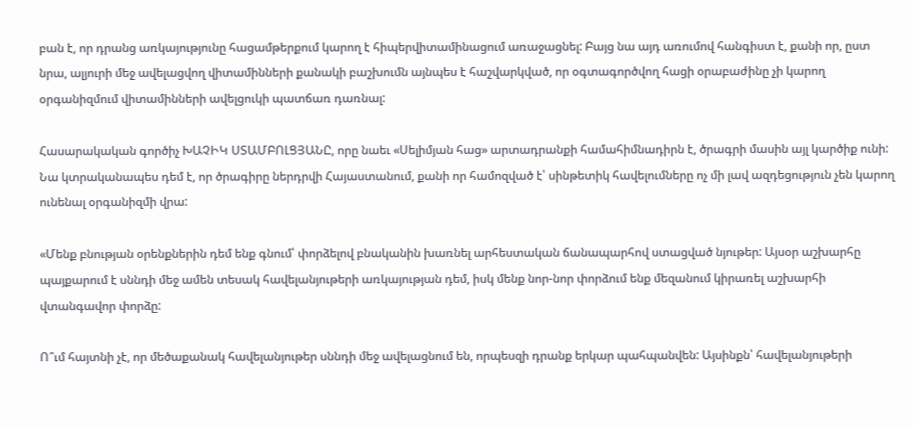բան է, որ դրանց առկայությունը հացամթերքում կարող է հիպերվիտամինացում առաջացնել: Բայց նա այդ առումով հանգիստ է, քանի որ, ըստ նրա, ալյուրի մեջ ավելացվող վիտամինների քանակի բաշխումն այնպես է հաշվարկված, որ օգտագործվող հացի օրաբաժինը չի կարող օրգանիզմում վիտամինների ավելցուկի պատճառ դառնալ:

Հասարակական գործիչ ԽԱՉԻԿ ՍՏԱՄԲՈԼՑՅԱՆԸ, որը նաեւ «Սելիմյան հաց» արտադրանքի համահիմնադիրն է, ծրագրի մասին այլ կարծիք ունի: Նա կտրականապես դեմ է, որ ծրագիրը ներդրվի Հայաստանում, քանի որ համոզված է՝ սինթետիկ հավելումները ոչ մի լավ ազդեցություն չեն կարող ունենալ օրգանիզմի վրա:

«Մենք բնության օրենքներին դեմ ենք գնում՝ փորձելով բնականին խառնել արհեստական ճանապարհով ստացված նյութեր: Այսօր աշխարհը պայքարում է սննդի մեջ ամեն տեսակ հավելանյութերի առկայության դեմ, իսկ մենք նոր-նոր փորձում ենք մեզանում կիրառել աշխարհի վտանգավոր փորձը:

Ո՞ւմ հայտնի չէ, որ մեծաքանակ հավելանյութեր սննդի մեջ ավելացնում են, որպեսզի դրանք երկար պահպանվեն: Այսինքն՝ հավելանյութերի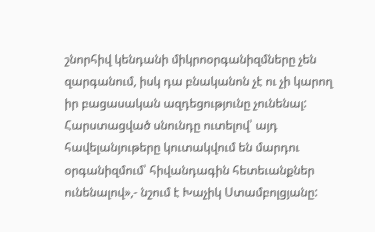շնորհիվ կենդանի միկրոօրգանիզմները չեն զարգանում, իսկ դա բնականոն չէ ու չի կարող իր բացասական ազդեցությունը չունենալ: Հարստացված սնունդը ուտելով՝ այդ հավելանյութերը կուտակվում են մարդու օրգանիզմում՝ հիվանդագին հետեւանքներ ունենալով»,- նշում է Խաչիկ Ստամբոլցյանը: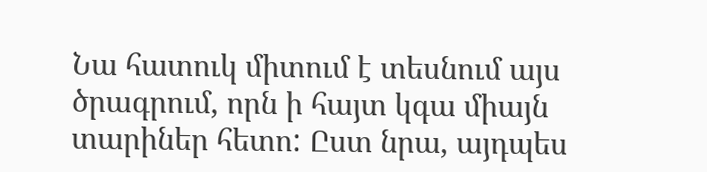Նա հատուկ միտում է տեսնում այս ծրագրում, որն ի հայտ կգա միայն տարիներ հետո: Ըստ նրա, այդպես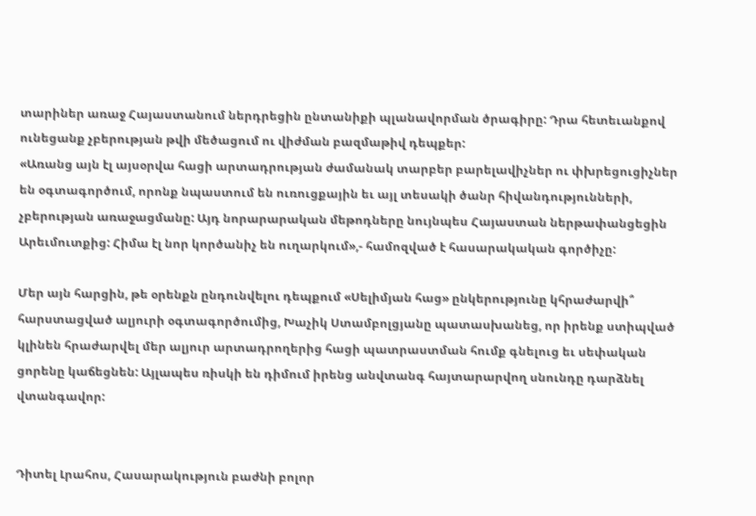տարիներ առաջ Հայաստանում ներդրեցին ընտանիքի պլանավորման ծրագիրը: Դրա հետեւանքով ունեցանք չբերության թվի մեծացում ու վիժման բազմաթիվ դեպքեր:
«Առանց այն էլ այսօրվա հացի արտադրության ժամանակ տարբեր բարելավիչներ ու փխրեցուցիչներ են օգտագործում, որոնք նպաստում են ուռուցքային եւ այլ տեսակի ծանր հիվանդությունների, չբերության առաջացմանը: Այդ նորարարական մեթոդները նույնպես Հայաստան ներթափանցեցին Արեւմուտքից: Հիմա էլ նոր կործանիչ են ուղարկում»,- համոզված է հասարակական գործիչը:

Մեր այն հարցին, թե օրենքն ընդունվելու դեպքում «Սելիմյան հաց» ընկերությունը կհրաժարվի՞ հարստացված ալյուրի օգտագործումից, Խաչիկ Ստամբոլցյանը պատասխանեց, որ իրենք ստիպված կլինեն հրաժարվել մեր ալյուր արտադրողերից հացի պատրաստման հումք գնելուց եւ սեփական ցորենը կաճեցնեն: Այլապես ռիսկի են դիմում իրենց անվտանգ հայտարարվող սնունդը դարձնել վտանգավոր:


Դիտել Լրահոս, Հասարակություն բաժնի բոլոր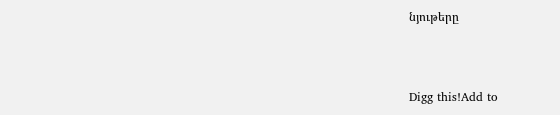նյութերը



Digg this!Add to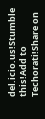del.icio.us!Stumble this!Add to Techorati!Share on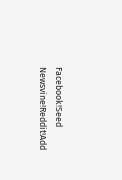Facebook!Seed Newsvine!Reddit!Add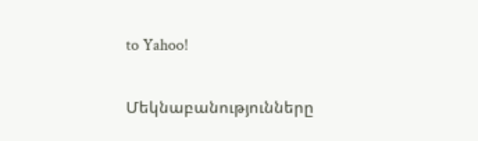to Yahoo!

Մեկնաբանությունները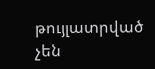թույլատրված չեն